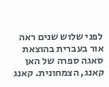לפני שלוש שנים ראה אור בעברית בהוצאת סאגה ספרה של האן קאנג, הצמחונית. קאנג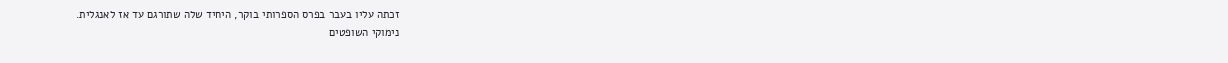זכתה עליו בעבר בפרס הספרותי בוקר, היחיד שלה שתורגם עד אז לאנגלית.
נימוקי השופטים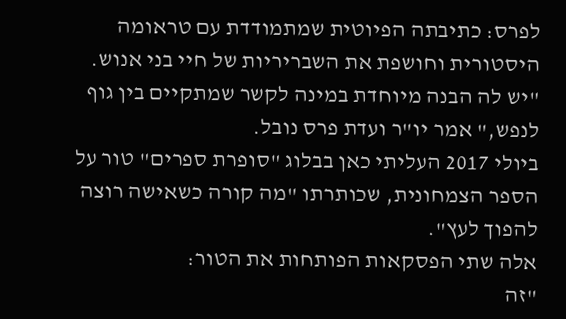לפרס: כתיבתה הפיוטית שמתמודדת עם טראומה היסטורית וחושפת את השבריריות של חיי בני אנוש.
"יש לה הבנה מיוחדת במינה לקשר שמתקיים בין גוף לנפש," אמר יו"ר ועדת פרס נובל.
ביולי 2017 העליתי כאן בבלוג "סופרת ספרים" טור על הספר הצמחונית, שכותרתו "מה קורה כשאישה רוצה להפוך לעץ".
אלה שתי הפסקאות הפותחות את הטור:
"זה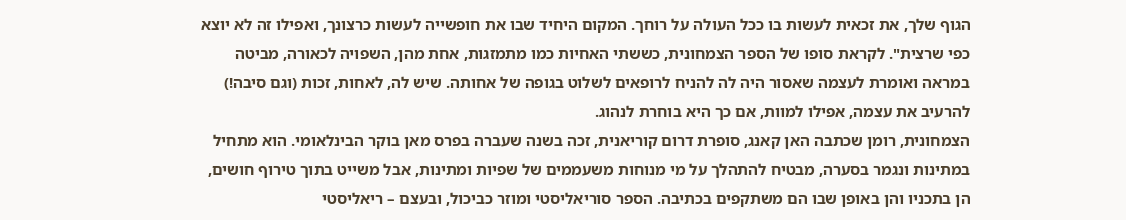הגוף שלך, את זכאית לעשות בו ככל העולה על רוחך. המקום היחיד שבו את חופשייה לעשות כרצונך, ואפילו זה לא יוצא כפי שרצית". לקראת סופו של הספר הצמחונית, כששתי האחיות כמו מתמזגות, אחת מהן, השפויה לכאורה, מביטה במראה ואומרת לעצמה שאסור היה לה להניח לרופאים לשלוט בגופה של אחותה. שיש לה, לאחות, זכות (וגם סיבה!) להרעיב את עצמה, אפילו למוות, אם כך היא בוחרת לנהוג.
הצמחונית, רומן שכתבה האן קאנג, סופרת דרום קוריאנית, זכה בשנה שעברה בפרס מאן בוקר הבינלאומי. הוא מתחיל במתינות ונגמר בסערה, מבטיח להתהלך על מי מנוחות משעממים של שפיות ומתינות, אבל משייט בתוך טירוף חושים, הן בתכניו והן באופן שבו הם משתקפים בכתיבה. הספר סוריאליסטי ומוזר כביכול, ובעצם – ריאליסטי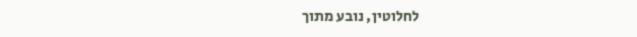לחלוטין, נובע מתוך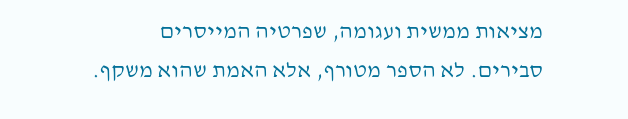מציאות ממשית ועגומה, שפרטיה המייסרים סבירים. לא הספר מטורף, אלא האמת שהוא משקף.